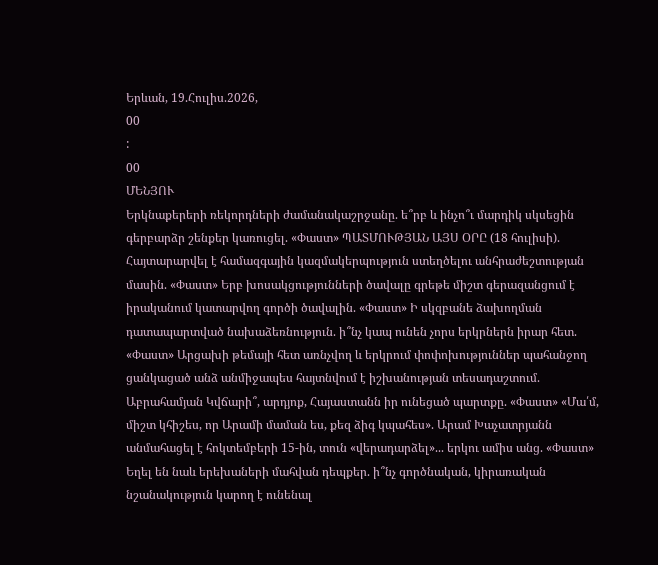Երևան, 19.Հուլիս.2026,
00
:
00
ՄԵՆՅՈՒ
Երկնաքերերի ռեկորդների ժամանակաշրջանը. ե՞րբ և ինչո՞ւ մարդիկ սկսեցին գերբարձր շենքեր կառուցել. «Փաստ» ՊԱՏՄՈՒԹՅԱՆ ԱՅՍ ՕՐԸ (18 հուլիսի). Հայտարարվել է համազգային կազմակերպություն ստեղծելու անհրաժեշտության մասին. «Փաստ» Երբ խոսակցությունների ծավալը գրեթե միշտ գերազանցում է իրականում կատարվող գործի ծավալին. «Փաստ» Ի սկզբանե ձախողման դատապարտված նախաձեռնություն. ի՞նչ կապ ունեն չորս երկրներն իրար հետ. «Փաստ» Արցախի թեմայի հետ առնչվող և երկրում փոփոխություններ պահանջող ցանկացած անձ անմիջապես հայտնվում է իշխանության տեսադաշտում. Աբրահամյան Կվճարի՞, արդյոք, Հայաստանն իր ունեցած պարտքը. «Փաստ» «Մա՛մ, միշտ կհիշես, որ Արամի մաման ես, քեզ ձիգ կպահես». Արամ Խաչատրյանն անմահացել է հոկտեմբերի 15-ին, տուն «վերադարձել»... երկու ամիս անց. «Փաստ» Եղել են նաև երեխաների մահվան դեպքեր. ի՞նչ գործնական, կիրառական նշանակություն կարող է ունենալ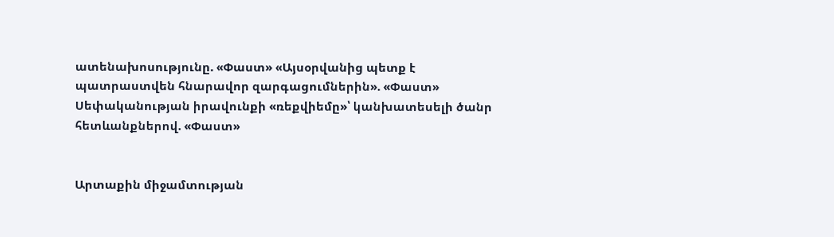ատենախոսությունը. «Փաստ» «Այսօրվանից պետք է պատրաստվեն հնարավոր զարգացումներին». «Փաստ» Սեփականության իրավունքի «ռեքվիեմը»՝ կանխատեսելի ծանր հետևանքներով. «Փաստ»


Արտաքին միջամտության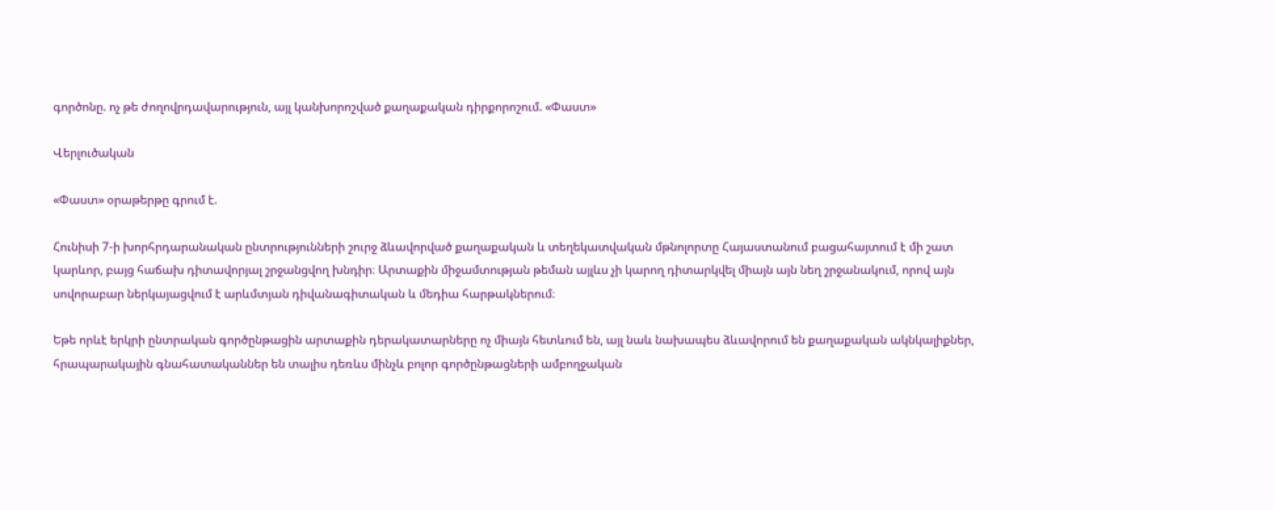գործոնը. ոչ թե ժողովրդավարություն, այլ կանխորոշված քաղաքական դիրքորոշում. «Փաստ»

Վերլուծական

«Փաստ» օրաթերթը գրում է.

Հունիսի 7-ի խորհրդարանական ընտրությունների շուրջ ձևավորված քաղաքական և տեղեկատվական մթնոլորտը Հայաստանում բացահայտում է մի շատ կարևոր, բայց հաճախ դիտավորյալ շրջանցվող խնդիր։ Արտաքին միջամտության թեման այլևս չի կարող դիտարկվել միայն այն նեղ շրջանակում, որով այն սովորաբար ներկայացվում է արևմտյան դիվանագիտական և մեդիա հարթակներում։

Եթե որևէ երկրի ընտրական գործընթացին արտաքին դերակատարները ոչ միայն հետևում են, այլ նաև նախապես ձևավորում են քաղաքական ակնկալիքներ, հրապարակային գնահատականներ են տալիս դեռևս մինչև բոլոր գործընթացների ամբողջական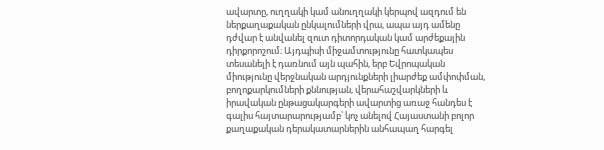ավարտը, ուղղակի կամ անուղղակի կերպով ազդում են ներքաղաքական ընկալումների վրա, ապա այդ ամենը դժվար է անվանել զուտ դիտորդական կամ արժեքային դիրքորոշում։ Այդպիսի միջամտությունը հատկապես տեսանելի է դառնում այն պահին, երբ Եվրոպական միությունը վերջնական արդյունքների լիարժեք ամփոփման, բողոքարկումների քննության, վերահաշվարկների և իրավական ընթացակարգերի ավարտից առաջ հանդես է գալիս հայտարարությամբ՝ կոչ անելով Հայաստանի բոլոր քաղաքական դերակատարներին անհապաղ հարգել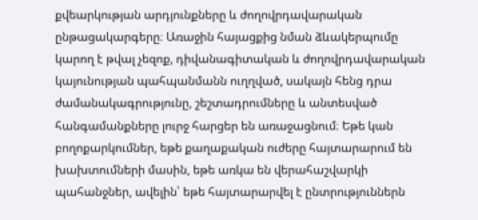քվեարկության արդյունքները և ժողովրդավարական ընթացակարգերը։ Առաջին հայացքից նման ձևակերպումը կարող է թվալ չեզոք, դիվանագիտական և ժողովրդավարական կայունության պահպանմանն ուղղված, սակայն հենց դրա ժամանակագրությունը, շեշտադրումները և անտեսված հանգամանքները լուրջ հարցեր են առաջացնում։ Եթե կան բողոքարկումներ, եթե քաղաքական ուժերը հայտարարում են խախտումների մասին, եթե առկա են վերահաշվարկի պահանջներ, ավելին՝ եթե հայտարարվել է ընտրություններն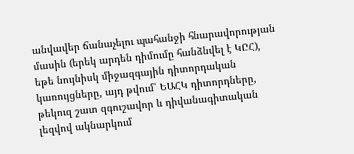անվավեր ճանաչելու պահանջի հնարավորության մասին (երեկ արդեն դիմումը հանձնվել է ԿԸՀ), եթե նույնիսկ միջազգային դիտորդական կառույցները, այդ թվում՝ ԵԱՀԿ դիտորդները, թեկուզ շատ զգուշավոր և դիվանագիտական լեզվով ակնարկում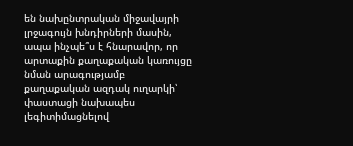են նախընտրական միջավայրի լրջագույն խնդիրների մասին, ապա ինչպե՞ս է հնարավոր, որ արտաքին քաղաքական կառույցը նման արագությամբ քաղաքական ազդակ ուղարկի՝ փաստացի նախապես լեգիտիմացնելով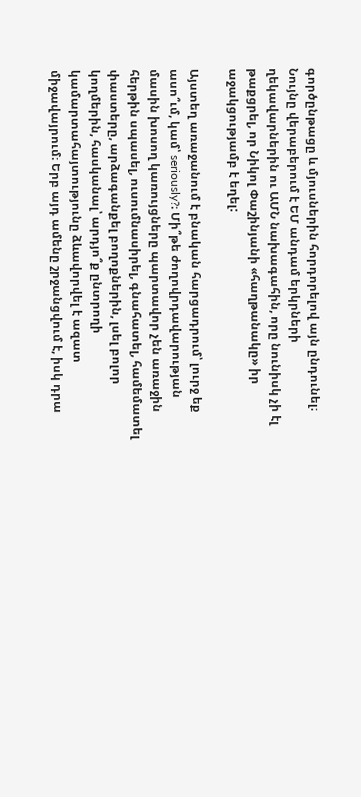գործընթացը և մյուսներին հորդորելով այն ընդունել։ Նույնը վերաբերում է ԵՄ անդամ երկրների ղեկավարներին ու ԱՄՆ նախագահին, որը նունիսկ չի էլ թաքցրել, որ Նիկոլ Փաշինյանի «հաղթանակը» իր աջակցությամբ է եղել:

Այստեղ առաջանում է բնական հարցադրում՝ լուրջ եք ասո՞ւմ, կամ՝ seriously?։ Մի՞թե ժողովրդավարության մասին խոսող կառույցները պարտավոր չեն առաջին հերթին սպասել, ուսումնասիրել, գնահատել, համեմատել փաստերը, արձագանքել բողոքներին, լսել բոլոր կողմերին, հասկանալ՝ արդյո՞ք ընտրողի կամարտահայտությունը ձևավորվել է ազատ միջավայրում։ Երբ այդ ամենը շրջանցվում է, իսկ դրա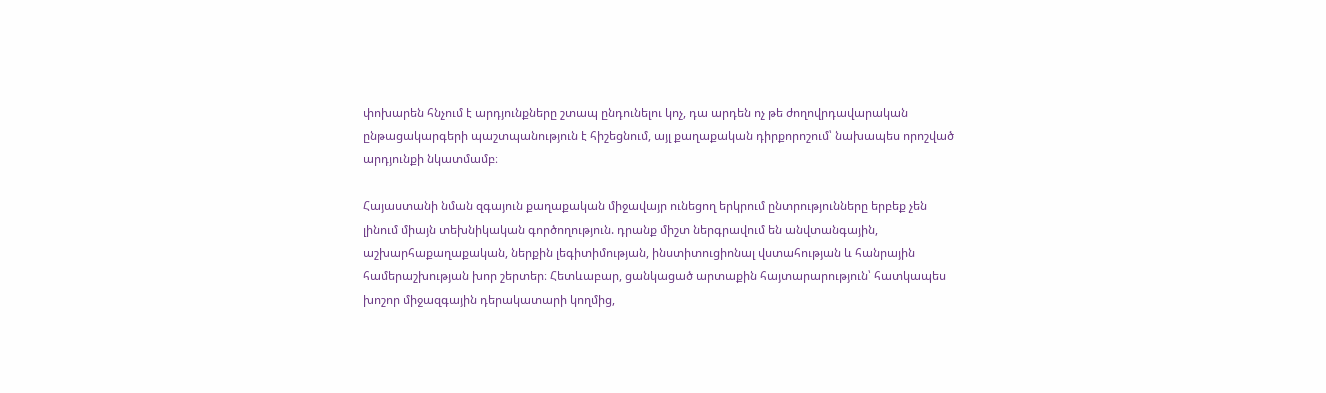փոխարեն հնչում է արդյունքները շտապ ընդունելու կոչ, դա արդեն ոչ թե ժողովրդավարական ընթացակարգերի պաշտպանություն է հիշեցնում, այլ քաղաքական դիրքորոշում՝ նախապես որոշված արդյունքի նկատմամբ։

Հայաստանի նման զգայուն քաղաքական միջավայր ունեցող երկրում ընտրությունները երբեք չեն լինում միայն տեխնիկական գործողություն. դրանք միշտ ներգրավում են անվտանգային, աշխարհաքաղաքական, ներքին լեգիտիմության, ինստիտուցիոնալ վստահության և հանրային համերաշխության խոր շերտեր։ Հետևաբար, ցանկացած արտաքին հայտարարություն՝ հատկապես խոշոր միջազգային դերակատարի կողմից,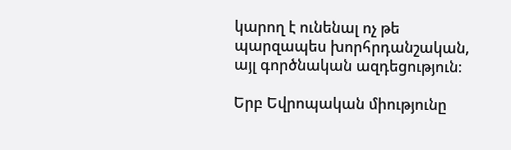կարող է ունենալ ոչ թե պարզապես խորհրդանշական, այլ գործնական ազդեցություն։

Երբ Եվրոպական միությունը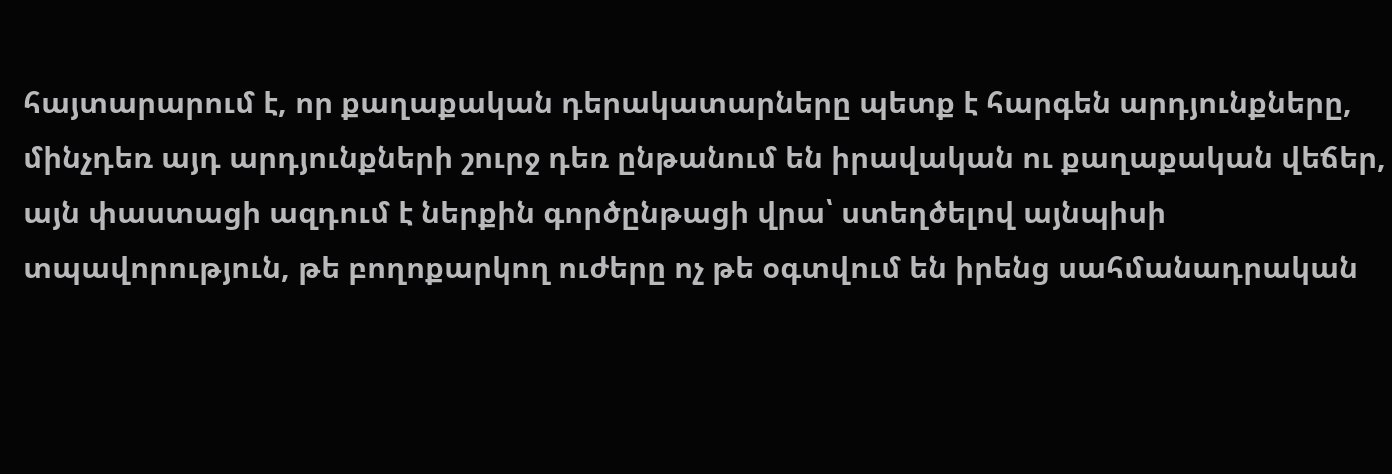հայտարարում է, որ քաղաքական դերակատարները պետք է հարգեն արդյունքները, մինչդեռ այդ արդյունքների շուրջ դեռ ընթանում են իրավական ու քաղաքական վեճեր, այն փաստացի ազդում է ներքին գործընթացի վրա՝ ստեղծելով այնպիսի տպավորություն, թե բողոքարկող ուժերը ոչ թե օգտվում են իրենց սահմանադրական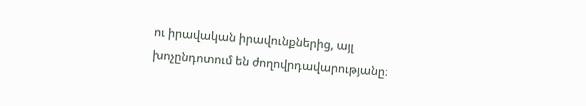ու իրավական իրավունքներից, այլ խոչընդոտում են ժողովրդավարությանը։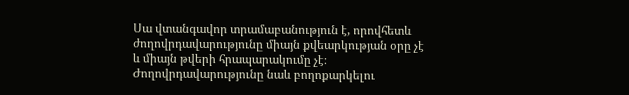Սա վտանգավոր տրամաբանություն է, որովհետև ժողովրդավարությունը միայն քվեարկության օրը չէ և միայն թվերի հրապարակումը չէ։ Ժողովրդավարությունը նաև բողոքարկելու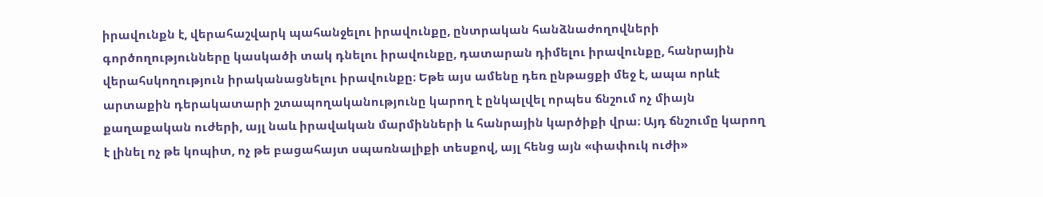իրավունքն է, վերահաշվարկ պահանջելու իրավունքը, ընտրական հանձնաժողովների գործողությունները կասկածի տակ դնելու իրավունքը, դատարան դիմելու իրավունքը, հանրային վերահսկողություն իրականացնելու իրավունքը։ Եթե այս ամենը դեռ ընթացքի մեջ է, ապա որևէ արտաքին դերակատարի շտապողականությունը կարող է ընկալվել որպես ճնշում ոչ միայն քաղաքական ուժերի, այլ նաև իրավական մարմինների և հանրային կարծիքի վրա։ Այդ ճնշումը կարող է լինել ոչ թե կոպիտ, ոչ թե բացահայտ սպառնալիքի տեսքով, այլ հենց այն «փափուկ ուժի»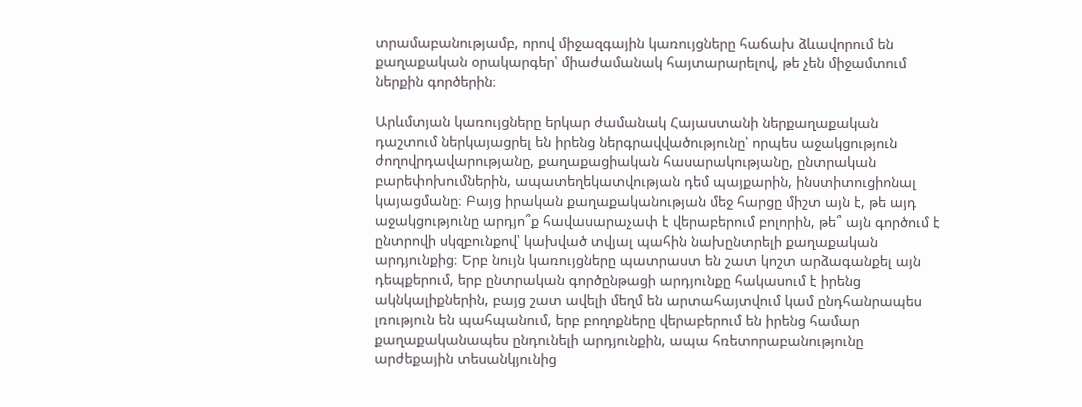տրամաբանությամբ, որով միջազգային կառույցները հաճախ ձևավորում են քաղաքական օրակարգեր՝ միաժամանակ հայտարարելով, թե չեն միջամտում ներքին գործերին։

Արևմտյան կառույցները երկար ժամանակ Հայաստանի ներքաղաքական դաշտում ներկայացրել են իրենց ներգրավվածությունը՝ որպես աջակցություն ժողովրդավարությանը, քաղաքացիական հասարակությանը, ընտրական բարեփոխումներին, ապատեղեկատվության դեմ պայքարին, ինստիտուցիոնալ կայացմանը։ Բայց իրական քաղաքականության մեջ հարցը միշտ այն է, թե այդ աջակցությունը արդյո՞ք հավասարաչափ է վերաբերում բոլորին, թե՞ այն գործում է ընտրովի սկզբունքով՝ կախված տվյալ պահին նախընտրելի քաղաքական արդյունքից։ Երբ նույն կառույցները պատրաստ են շատ կոշտ արձագանքել այն դեպքերում, երբ ընտրական գործընթացի արդյունքը հակասում է իրենց ակնկալիքներին, բայց շատ ավելի մեղմ են արտահայտվում կամ ընդհանրապես լռություն են պահպանում, երբ բողոքները վերաբերում են իրենց համար քաղաքականապես ընդունելի արդյունքին, ապա հռետորաբանությունը արժեքային տեսանկյունից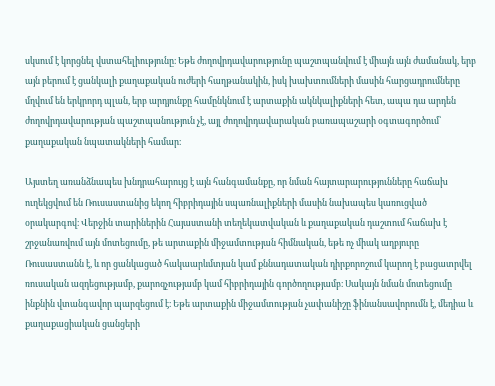սկսում է կորցնել վստահելիությունը։ Եթե ժողովրդավարությունը պաշտպանվում է միայն այն ժամանակ, երբ այն բերում է ցանկալի քաղաքական ուժերի հաղթանակին, իսկ խախտումների մասին հարցադրումները մղվում են երկրորդ պլան, երբ արդյունքը համընկնում է արտաքին ակնկալիքների հետ, ապա դա արդեն ժողովրդավարության պաշտպանություն չէ, այլ ժողովրդավարական բառապաշարի օգտագործում՝ քաղաքական նպատակների համար։

Այստեղ առանձնապես խնդրահարույց է այն հանգամանքը, որ նման հայտարարությունները հաճախ ուղեկցվում են Ռուսաստանից եկող հիբրիդային սպառնալիքների մասին նախապես կառուցված օրակարգով։ Վերջին տարիներին Հայաստանի տեղեկատվական և քաղաքական դաշտում հաճախ է շրջանառվում այն մոտեցումը, թե արտաքին միջամտության հիմնական, եթե ոչ միակ աղբյուրը Ռուսաստանն է, և որ ցանկացած հակաարևմտյան կամ քննադատական դիրքորոշում կարող է բացատրվել ռուսական ազդեցությամբ, քարոզչությամբ կամ հիբրիդային գործողությամբ։ Սակայն նման մոտեցումը ինքնին վտանգավոր պարզեցում է։ Եթե արտաքին միջամտության չափանիշը ֆինանսավորումն է, մեդիա և քաղաքացիական ցանցերի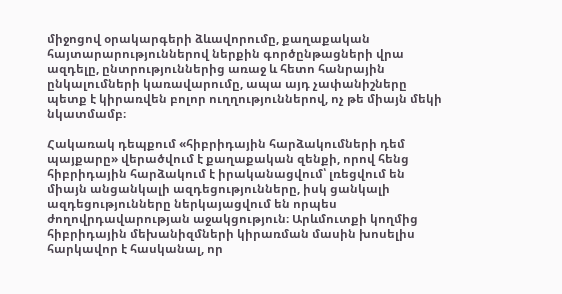միջոցով օրակարգերի ձևավորումը, քաղաքական հայտարարություններով ներքին գործընթացների վրա ազդելը, ընտրություններից առաջ և հետո հանրային ընկալումների կառավարումը, ապա այդ չափանիշները պետք է կիրառվեն բոլոր ուղղություններով, ոչ թե միայն մեկի նկատմամբ։

Հակառակ դեպքում «հիբրիդային հարձակումների դեմ պայքարը» վերածվում է քաղաքական զենքի, որով հենց հիբրիդային հարձակում է իրականացվում՝ լռեցվում են միայն անցանկալի ազդեցությունները, իսկ ցանկալի ազդեցությունները ներկայացվում են որպես ժողովրդավարության աջակցություն։ Արևմուտքի կողմից հիբրիդային մեխանիզմների կիրառման մասին խոսելիս հարկավոր է հասկանալ, որ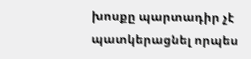խոսքը պարտադիր չէ պատկերացնել որպես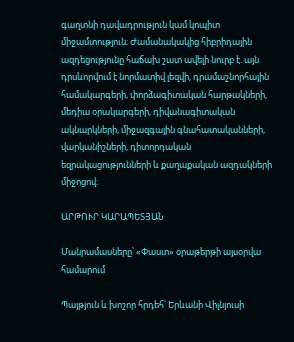գաղտնի դավադրություն կամ կոպիտ միջամտություն։ Ժամանակակից հիբրիդային ազդեցությունը հաճախ շատ ավելի նուրբ է. այն դրսևորվում է նորմատիվ լեզվի, դրամաշնորհային համակարգերի, փորձագիտական հարթակների, մեդիա օրակարգերի, դիվանագիտական ակնարկների, միջազգային գնահատականների, վարկանիշների, դիտորդական եզրակացությունների և քաղաքական ազդակների միջոցով։

ԱՐԹՈՒՐ ԿԱՐԱՊԵՏՅԱՆ

Մանրամասները՝ «Փաստ» օրաթերթի այսօրվա համարում

Պայթյուն և խոշոր հրդեհ՝ Երևանի Վիլնյուսի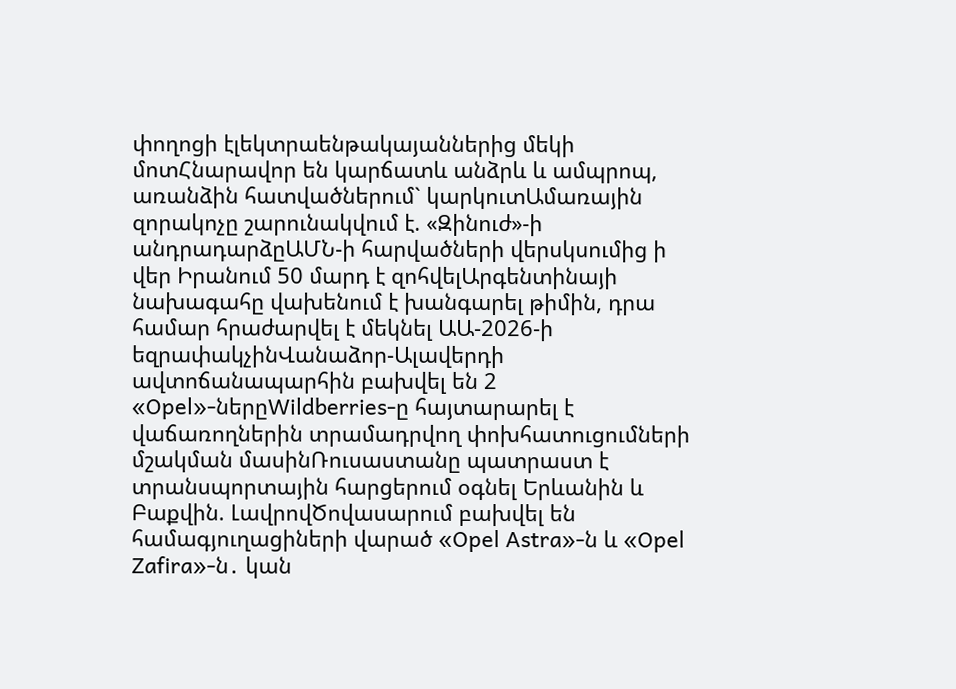փողոցի էլեկտրաենթակայաններից մեկի մոտՀնարավոր են կարճատև անձրև և ամպրոպ, առանձին հատվածներում` կարկուտԱմառային զորակոչը շարունակվում է. «Զինուժ»-ի անդրադարձըԱՄՆ-ի հարվածների վերսկսումից ի վեր Իրանում 50 մարդ է զոհվելԱրգենտինայի նախագահը վախենում է խանգարել թիմին, դրա համար հրաժարվել է մեկնել ԱԱ-2026-ի եզրափակչինՎանաձոր-Ալավերդի ավտոճանապարհին բախվել են 2 «Opel»-ներըWildberries-ը հայտարարել է վաճառողներին տրամադրվող փոխհատուցումների մշակման մասինՌուսաստանը պատրաստ է տրանսպորտային հարցերում օգնել Երևանին և Բաքվին. ԼավրովԾովասարում բախվել են համագյուղացիների վարած «Opel Astra»-ն և «Opel Zafira»-ն․ կան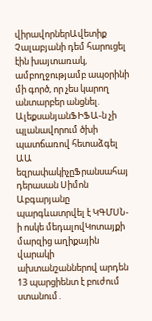վիրավորներԱվետիք Չալաբյանի դեմ հարուցել էին խայտառակ, ամբողջությամբ ապօրինի մի գործ, որ չես կարող անտարբեր անցնել. ԱլեքսանյանՖԻՖԱ-ն չի պլանավորում ծխի պատճառով հետաձգել ԱԱ եզրափակիչըՖրանսահայ դերասան Սիմոն Աբգարյանը պարգևատրվել է ԿԳՄՍՆ-ի ոսկե մեդալովԿոտայքի մարզից աղիքային վարակի ախտանշաններով արդեն 13 պարցիենտ է բուժում ստանում․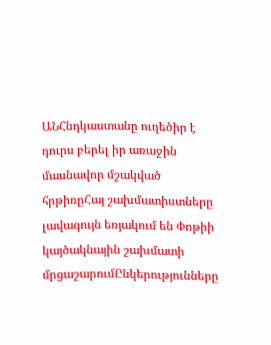ԱՆՀնդկաստանը ուղեծիր է դուրս բերել իր առաջին մասնավոր մշակված հրթիռըՀայ շախմատիստները լավագույն եռյակում են Փոթիի կայծակնային շախմատի մրցաշարումԸնկերությունները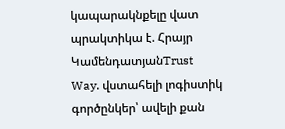կապարակնքելը վատ պրակտիկա է. Հրայր ԿամենդատյանTrust Way. վստահելի լոգիստիկ գործընկեր՝ ավելի քան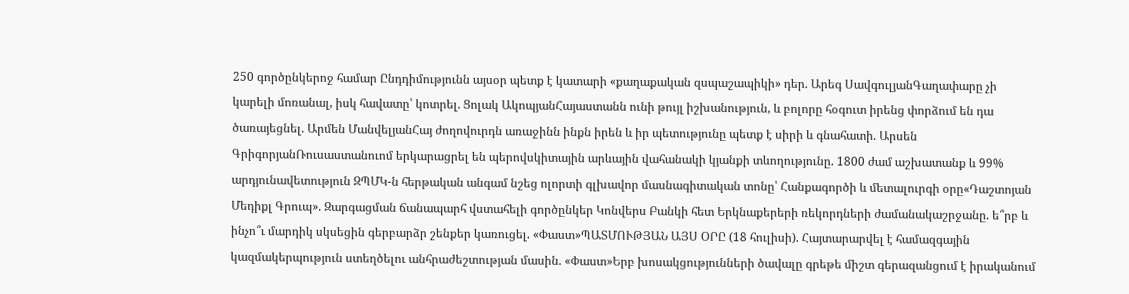250 գործընկերոջ համար Ընդդիմությունն այսօր պետք է կատարի «քաղաքական զսպաշապիկի» դեր. Արեգ ՍավգուլյանԳաղափարը չի կարելի մոռանալ, իսկ հավատը՝ կոտրել. Ցոլակ ԱկոպյանՀայաստանն ունի թույլ իշխանություն, և բոլորը հօգուտ իրենց փորձում են դա ծառայեցնել. Արմեն ՄանվելյանՀայ ժողովուրդն առաջինն ինքն իրեն և իր պետությունը պետք է սիրի և գնահատի. Արսեն ԳրիգորյանՌուսաստանուոմ երկարացրել են պերովսկիտային արևային վահանակի կյանքի տևողությունը. 1800 ժամ աշխատանք և 99% արդյունավետություն ԶՊՄԿ-ն հերթական անգամ նշեց ոլորտի գլխավոր մասնագիտական տոնը՝ Հանքագործի և մետալուրգի օրը«Դաշտոյան Մեդիքլ Գրուպ». Զարգացման ճանապարհ վստահելի գործընկեր Կոնվերս Բանկի հետ Երկնաքերերի ռեկորդների ժամանակաշրջանը. ե՞րբ և ինչո՞ւ մարդիկ սկսեցին գերբարձր շենքեր կառուցել. «Փաստ»ՊԱՏՄՈՒԹՅԱՆ ԱՅՍ ՕՐԸ (18 հուլիսի). Հայտարարվել է համազգային կազմակերպություն ստեղծելու անհրաժեշտության մասին. «Փաստ»Երբ խոսակցությունների ծավալը գրեթե միշտ գերազանցում է իրականում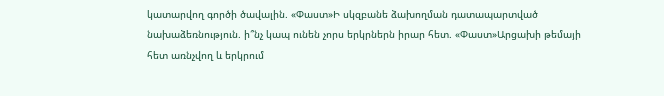կատարվող գործի ծավալին. «Փաստ»Ի սկզբանե ձախողման դատապարտված նախաձեռնություն. ի՞նչ կապ ունեն չորս երկրներն իրար հետ. «Փաստ»Արցախի թեմայի հետ առնչվող և երկրում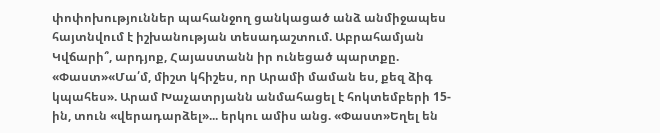փոփոխություններ պահանջող ցանկացած անձ անմիջապես հայտնվում է իշխանության տեսադաշտում. Աբրահամյան Կվճարի՞, արդյոք, Հայաստանն իր ունեցած պարտքը. «Փաստ»«Մա՛մ, միշտ կհիշես, որ Արամի մաման ես, քեզ ձիգ կպահես». Արամ Խաչատրյանն անմահացել է հոկտեմբերի 15-ին, տուն «վերադարձել»... երկու ամիս անց. «Փաստ»Եղել են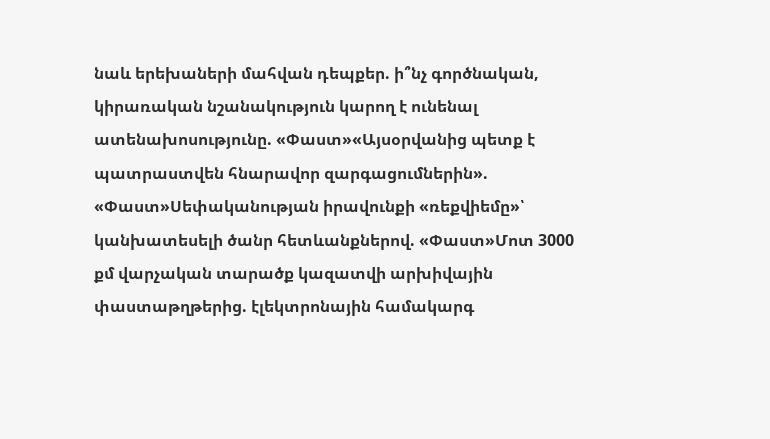նաև երեխաների մահվան դեպքեր. ի՞նչ գործնական, կիրառական նշանակություն կարող է ունենալ ատենախոսությունը. «Փաստ»«Այսօրվանից պետք է պատրաստվեն հնարավոր զարգացումներին». «Փաստ»Սեփականության իրավունքի «ռեքվիեմը»՝ կանխատեսելի ծանր հետևանքներով. «Փաստ»Մոտ 3000 քմ վարչական տարածք կազատվի արխիվային փաստաթղթերից. էլեկտրոնային համակարգ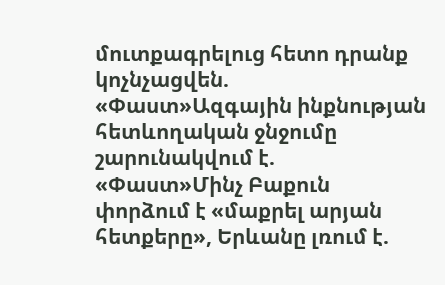մուտքագրելուց հետո դրանք կոչնչացվեն. «Փաստ»Ազգային ինքնության հետևողական ջնջումը շարունակվում է. «Փաստ»Մինչ Բաքուն փորձում է «մաքրել արյան հետքերը», Երևանը լռում է.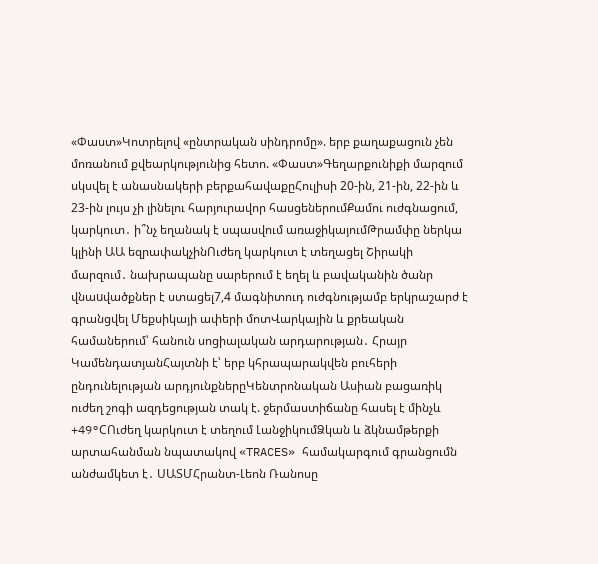«Փաստ»Կոտրելով «ընտրական սինդրոմը». երբ քաղաքացուն չեն մոռանում քվեարկությունից հետո. «Փաստ»Գեղարքունիքի մարզում սկսվել է անասնակերի բերքահավաքըՀուլիսի 20-ին, 21-ին, 22-ին և 23-ին լույս չի լինելու հարյուրավոր հասցեներումՔամու ուժգնացում, կարկուտ․ ի՞նչ եղանակ է սպասվում առաջիկայումԹրամփը ներկա կլինի ԱԱ եզրափակչինՈւժեղ կարկուտ է տեղացել Շիրակի մարզում․ նախրապանը սարերում է եղել և բավականին ծանր վնաuվածքներ է ստացել7,4 մագնիտուդ ուժգնությամբ երկրաշարժ է գրանցվել Մեքսիկայի ափերի մոտՎարկային և քրեական համաներում՝ հանուն սոցիալական արդարության․ Հրայր ԿամենդատյանՀայտնի է՝ երբ կհրապարակվեն բուհերի ընդունելության արդյունքներըԿենտրոնական Ասիան բացառիկ ուժեղ շոգի ազդեցության տակ է. ջերմաստիճանը հասել է մինչև +49°CՈւժեղ կարկուտ է տեղում ԼանջիկումՁկան և ձկնամթերքի արտահանման նպատակով «TRACES» համակարգում գրանցումն անժամկետ է․ ՍԱՏՄՀրանտ-Լեոն Ռանոսը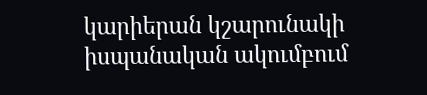կարիերան կշարունակի իսպանական ակումբում